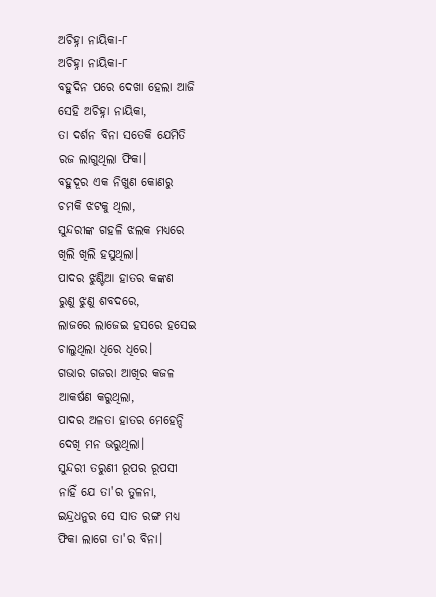ଅଚିହ୍ନା ନାୟିକା-୮
ଅଚିହ୍ନା ନାୟିକା-୮
ବହୁଦିନ ପରେ ଦେଖା ହେଲା ଆଜି
ସେହି ଅଚିହ୍ନା ନାୟିକା,
ତା ଦର୍ଶନ ବିନା ସତେକି ଯେମିତି
ରଜ ଲାଗୁଥିଲା ଫିକା।
ବହୁଦୂର ଏକ ନିଖୁଣ କୋଣରୁ
ଚମକି ଝଟକୁ ଥିଲା,
ସୁନ୍ଦରୀଙ୍କ ଗହଳି ଝଲକ ମଧ୍ୟରେ
ଖିଲି ଖିଲି ହସୁଥିଲା।
ପାଦର ଝୁଣ୍ଟିଆ ହାତର କଙ୍କଣ
ରୁଣୁ ଝୁଣୁ ଶବଦରେ,
ଲାଜରେ ଲାଜେଇ ହସରେ ହସେଇ
ଚାଲୁଥିଲା ଧିରେ ଧିରେ।
ଗଭାର ଗଜରା ଆଖିର କଜଳ
ଆକର୍ଷଣ କରୁଥିଲା,
ପାଦର ଅଳତା ହାତର ମେହେନ୍ଦି
ଦେଖି ମନ ଭରୁଥିଲା।
ସୁନ୍ଦରୀ ତରୁଣୀ ରୂପର ରୂପସୀ
ନାହିଁ ଯେ ତା'ର ତୁଳନା,
ଇନ୍ଦ୍ରଧନୁର ସେ ସାତ ରଙ୍ଗ ମଧ୍ୟ
ଫିକା ଲାଗେ ତା'ର ବିନା।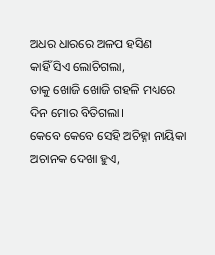ଅଧର ଧାରରେ ଅଳପ ହସିଣ
କାହିଁ ସିଏ ଲୋଚିଗଲା,
ତାକୁ ଖୋଜି ଖୋଜି ଗହଳି ମଧ୍ୟରେ
ଦିନ ମୋର ବିତିଗଲା।
କେବେ କେବେ ସେହି ଅଚିହ୍ନା ନାୟିକା
ଅଚାନକ ଦେଖା ହୁଏ,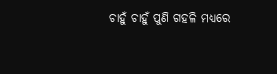ଚାହୁଁ ଚାହୁଁ ପୁଣି ଗହଳି ମଧ୍ୟରେ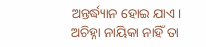ଅନ୍ତର୍ଦ୍ଧ୍ୟାନ ହୋଇ ଯାଏ।
ଅଚିହ୍ନା ନାୟିକା ନାହିଁ ତା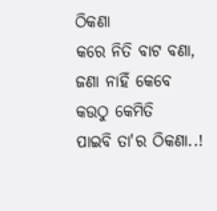ଠିକଣା
କରେ ନିତି ବାଟ ବଣା,
ଜଣା ନାହିଁ କେବେ କଉଠୁ କେମିତି
ପାଇବି ତା'ର ଠିକଣା..!